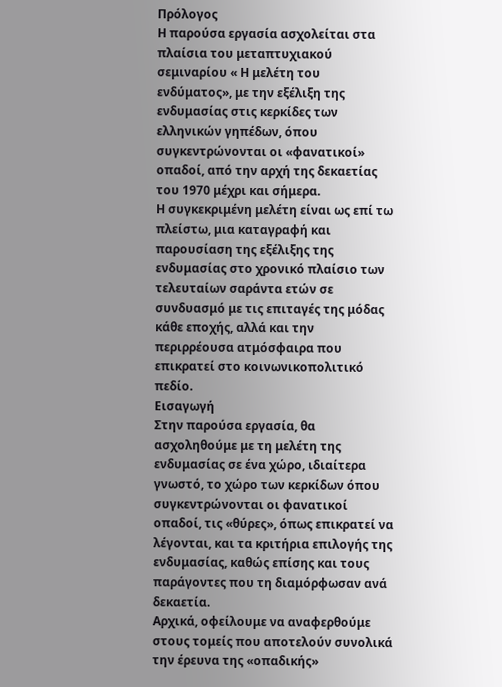Πρόλογος
Η παρούσα εργασία ασχολείται στα πλαίσια του μεταπτυχιακού σεμιναρίου « Η μελέτη του ενδύματος», με την εξέλιξη της ενδυμασίας στις κερκίδες των ελληνικών γηπέδων, όπου συγκεντρώνονται οι «φανατικοί» οπαδοί, από την αρχή της δεκαετίας του 1970 μέχρι και σήμερα.
Η συγκεκριμένη μελέτη είναι ως επί τω πλείστω, μια καταγραφή και παρουσίαση της εξέλιξης της ενδυμασίας στο χρονικό πλαίσιο των τελευταίων σαράντα ετών σε συνδυασμό με τις επιταγές της μόδας κάθε εποχής, αλλά και την περιρρέουσα ατμόσφαιρα που επικρατεί στο κοινωνικοπολιτικό πεδίο.
Εισαγωγή
Στην παρούσα εργασία, θα ασχοληθούμε με τη μελέτη της ενδυμασίας σε ένα χώρο, ιδιαίτερα γνωστό, το χώρο των κερκίδων όπου συγκεντρώνονται οι φανατικοί οπαδοί, τις «θύρες», όπως επικρατεί να λέγονται, και τα κριτήρια επιλογής της ενδυμασίας, καθώς επίσης και τους παράγοντες που τη διαμόρφωσαν ανά δεκαετία.
Αρχικά, οφείλουμε να αναφερθούμε στους τομείς που αποτελούν συνολικά την έρευνα της «οπαδικής»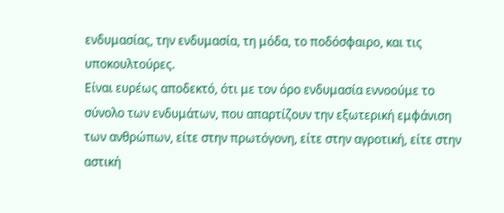ενδυμασίας, την ενδυμασία, τη μόδα, το ποδόσφαιρο, και τις υποκουλτούρες.
Είναι ευρέως αποδεκτό, ότι με τον όρο ενδυμασία εννοούμε το σύνολο των ενδυμάτων, που απαρτίζουν την εξωτερική εμφάνιση των ανθρώπων, είτε στην πρωτόγονη, είτε στην αγροτική, είτε στην αστική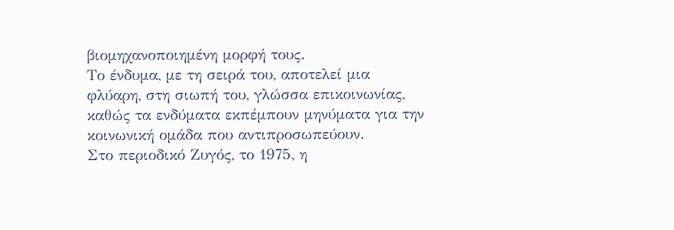βιομηχανοποιημένη μορφή τους.
Το ένδυμα, με τη σειρά του, αποτελεί μια φλύαρη, στη σιωπή του, γλώσσα επικοινωνίας, καθώς τα ενδύματα εκπέμπουν μηνύματα για την κοινωνική ομάδα που αντιπροσωπεύουν.
Στο περιοδικό Ζυγός, το 1975, η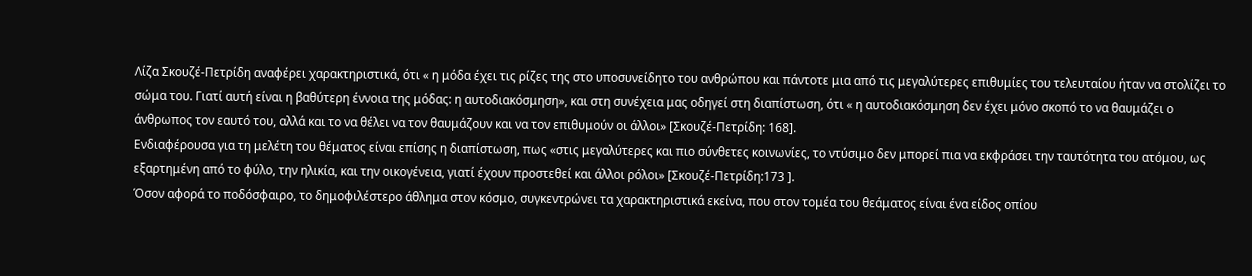Λίζα Σκουζέ-Πετρίδη αναφέρει χαρακτηριστικά, ότι « η μόδα έχει τις ρίζες της στο υποσυνείδητο του ανθρώπου και πάντοτε μια από τις μεγαλύτερες επιθυμίες του τελευταίου ήταν να στολίζει το σώμα του. Γιατί αυτή είναι η βαθύτερη έννοια της μόδας: η αυτοδιακόσμηση», και στη συνέχεια μας οδηγεί στη διαπίστωση, ότι « η αυτοδιακόσμηση δεν έχει μόνο σκοπό το να θαυμάζει ο άνθρωπος τον εαυτό του, αλλά και το να θέλει να τον θαυμάζουν και να τον επιθυμούν οι άλλοι» [Σκουζέ-Πετρίδη: 168].
Ενδιαφέρουσα για τη μελέτη του θέματος είναι επίσης η διαπίστωση, πως «στις μεγαλύτερες και πιο σύνθετες κοινωνίες, το ντύσιμο δεν μπορεί πια να εκφράσει την ταυτότητα του ατόμου, ως εξαρτημένη από το φύλο, την ηλικία, και την οικογένεια, γιατί έχουν προστεθεί και άλλοι ρόλοι» [Σκουζέ-Πετρίδη:173 ].
Όσον αφορά το ποδόσφαιρο, το δημοφιλέστερο άθλημα στον κόσμο, συγκεντρώνει τα χαρακτηριστικά εκείνα, που στον τομέα του θεάματος είναι ένα είδος οπίου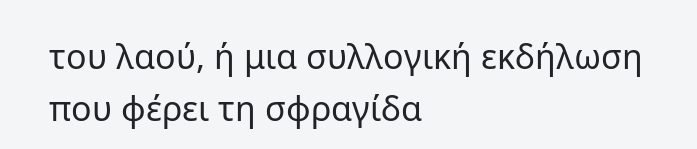του λαού, ή μια συλλογική εκδήλωση που φέρει τη σφραγίδα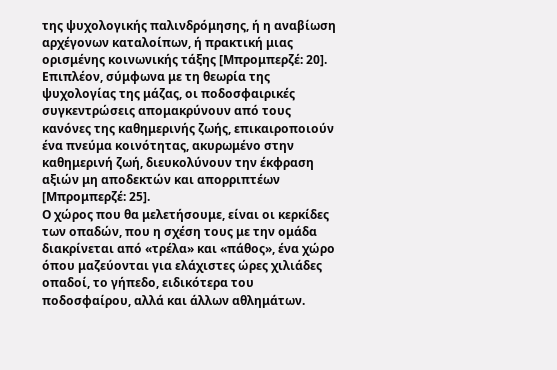της ψυχολογικής παλινδρόμησης, ή η αναβίωση αρχέγονων καταλοίπων, ή πρακτική μιας ορισμένης κοινωνικής τάξης [Μπρομπερζέ: 20].
Επιπλέον, σύμφωνα με τη θεωρία της ψυχολογίας της μάζας, οι ποδοσφαιρικές συγκεντρώσεις απομακρύνουν από τους κανόνες της καθημερινής ζωής, επικαιροποιούν ένα πνεύμα κοινότητας, ακυρωμένο στην καθημερινή ζωή, διευκολύνουν την έκφραση αξιών μη αποδεκτών και απορριπτέων [Μπρομπερζέ: 25].
Ο χώρος που θα μελετήσουμε, είναι οι κερκίδες των οπαδών, που η σχέση τους με την ομάδα διακρίνεται από «τρέλα» και «πάθος», ένα χώρο όπου μαζεύονται για ελάχιστες ώρες χιλιάδες οπαδοί, το γήπεδο, ειδικότερα του ποδοσφαίρου, αλλά και άλλων αθλημάτων.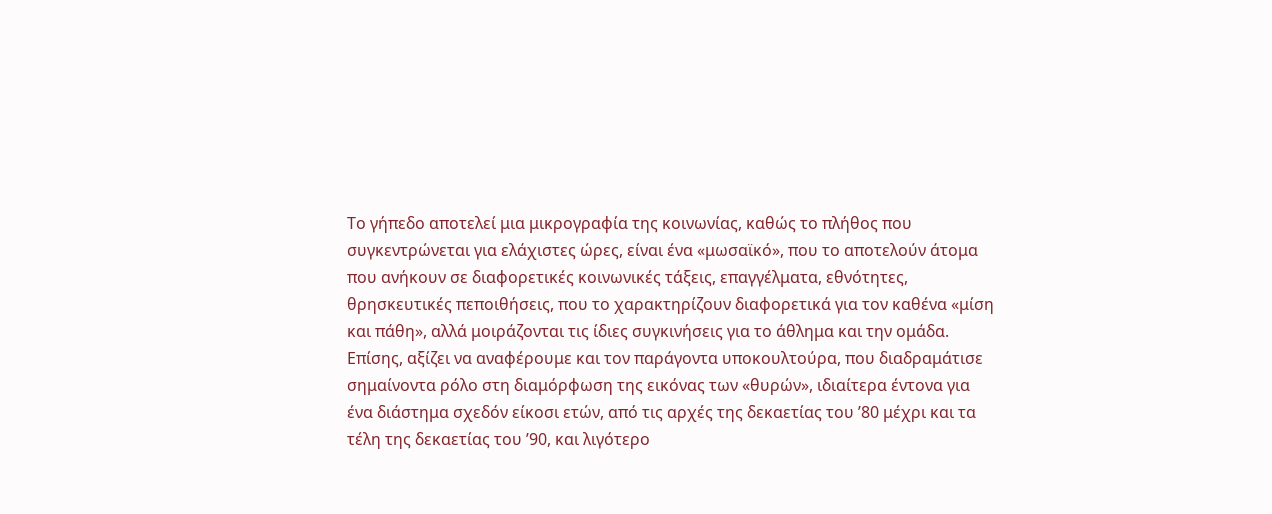Το γήπεδο αποτελεί μια μικρογραφία της κοινωνίας, καθώς το πλήθος που συγκεντρώνεται για ελάχιστες ώρες, είναι ένα «μωσαϊκό», που το αποτελούν άτομα που ανήκουν σε διαφορετικές κοινωνικές τάξεις, επαγγέλματα, εθνότητες, θρησκευτικές πεποιθήσεις, που το χαρακτηρίζουν διαφορετικά για τον καθένα «μίση και πάθη», αλλά μοιράζονται τις ίδιες συγκινήσεις για το άθλημα και την ομάδα.
Επίσης, αξίζει να αναφέρουμε και τον παράγοντα υποκουλτούρα, που διαδραμάτισε σημαίνοντα ρόλο στη διαμόρφωση της εικόνας των «θυρών», ιδιαίτερα έντονα για ένα διάστημα σχεδόν είκοσι ετών, από τις αρχές της δεκαετίας του ’80 μέχρι και τα τέλη της δεκαετίας του ’90, και λιγότερο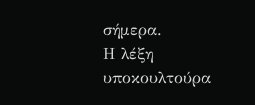σήμερα.
Η λέξη υποκουλτούρα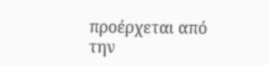προέρχεται από την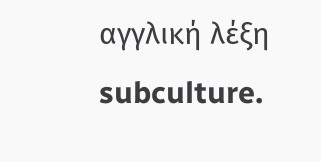αγγλική λέξη subculture.